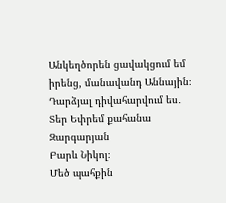Անկեղծորեն ցավակցում եմ իրենց, մանավանդ Աննային։ Դարձյալ դիվահարվում ես․ Տեր Եփրեմ քահանա Զարգարյան
Բարև Նիկոլ։
Մեծ պահքին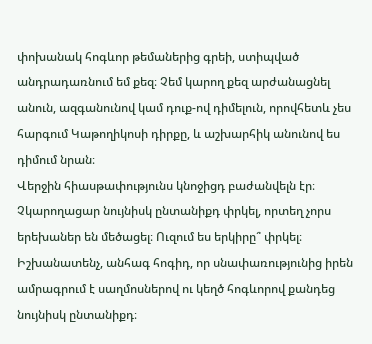փոխանակ հոգևոր թեմաներից գրեի, ստիպված անդրադառնում եմ քեզ։ Չեմ կարող քեզ արժանացնել անուն, ազգանունով կամ դուք-ով դիմելուն, որովհետև չես հարգում Կաթողիկոսի դիրքը, և աշխարհիկ անունով ես դիմում նրան։
Վերջին հիասթափությունս կնոջիցդ բաժանվելն էր։ Չկարողացար նույնիսկ ընտանիքդ փրկել, որտեղ չորս երեխաներ են մեծացել։ Ուզում ես երկիրը՞ փրկել։ Իշխանատենչ, անհագ հոգիդ, որ սնափառությունից իրեն ամրագրում է սաղմոսներով ու կեղծ հոգևորով քանդեց նույնիսկ ընտանիքդ։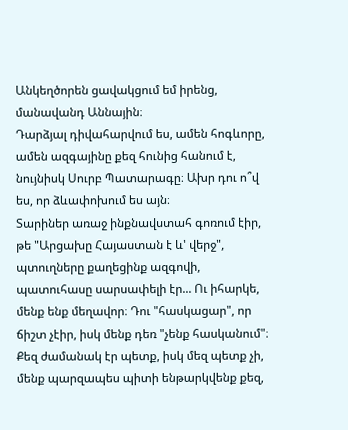Անկեղծորեն ցավակցում եմ իրենց, մանավանդ Աննային։
Դարձյալ դիվահարվում ես, ամեն հոգևորը, ամեն ազգայինը քեզ հունից հանում է, նույնիսկ Սուրբ Պատարագը։ Ախր դու ո՞վ ես, որ ձևափոխում ես այն։
Տարիներ առաջ ինքնավստահ գոռում էիր, թե "Արցախը Հայաստան է և' վերջ", պտուղները քաղեցինք ազգովի, պատուհասը սարսափելի էր... Ու իհարկե, մենք ենք մեղավոր։ Դու "հասկացար", որ ճիշտ չէիր, իսկ մենք դեռ "չենք հասկանում"։ Քեզ ժամանակ էր պետք, իսկ մեզ պետք չի, մենք պարզապես պիտի ենթարկվենք քեզ,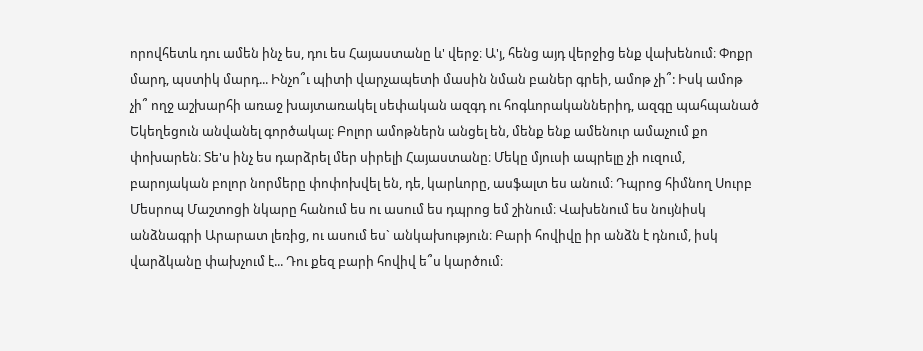որովհետև դու ամեն ինչ ես, դու ես Հայաստանը և' վերջ։ Ա'յ, հենց այդ վերջից ենք վախենում։ Փոքր մարդ, պստիկ մարդ... Ինչո՞ւ պիտի վարչապետի մասին նման բաներ գրեի, ամոթ չի՞: Իսկ ամոթ չի՞ ողջ աշխարհի առաջ խայտառակել սեփական ազգդ ու հոգևորականներիդ, ազգը պահպանած Եկեղեցուն անվանել գործակալ։ Բոլոր ամոթներն անցել են, մենք ենք ամենուր ամաչում քո փոխարեն։ Տե'ս ինչ ես դարձրել մեր սիրելի Հայաստանը։ Մեկը մյուսի ապրելը չի ուզում, բարոյական բոլոր նորմերը փոփոխվել են, դե, կարևորը, ասֆալտ ես անում։ Դպրոց հիմնող Սուրբ Մեսրոպ Մաշտոցի նկարը հանում ես ու ասում ես դպրոց եմ շինում։ Վախենում ես նույնիսկ անձնագրի Արարատ լեռից, ու ասում ես` անկախություն։ Բարի հովիվը իր անձն է դնում, իսկ վարձկանը փախչում է... Դու քեզ բարի հովիվ ե՞ս կարծում։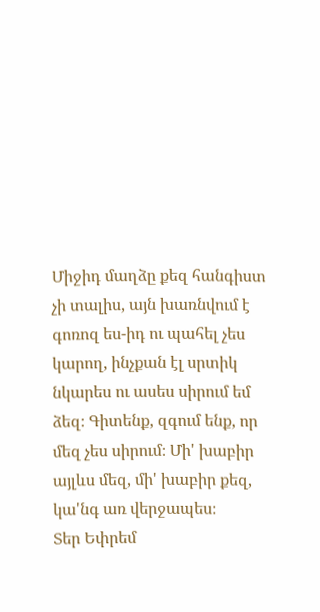Միջիդ մաղձը քեզ հանգիստ չի տալիս, այն խառնվում է գոռոզ ես-իդ ու պահել չես կարող, ինչքան էլ սրտիկ նկարես ու ասես սիրում եմ ձեզ։ Գիտենք, զգում ենք, որ մեզ չես սիրում։ Մի' խաբիր այլևս մեզ, մի' խաբիր քեզ, կա'նգ առ վերջապես։
Տեր Եփրեմ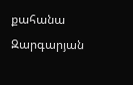քահանա Զարգարյան